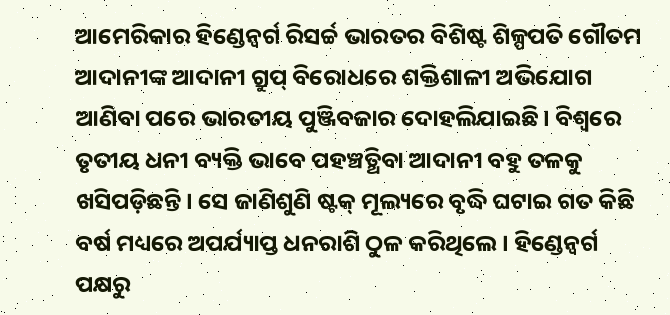ଆମେରିକାର ହିଣ୍ଡେନ୍ବର୍ଗ ରିସର୍ଚ୍ଚ ଭାରତର ବିଶିଷ୍ଟ ଶିଳ୍ପପତି ଗୌତମ ଆଦାନୀଙ୍କ ଆଦାନୀ ଗ୍ରୁପ୍ ବିରୋଧରେ ଶକ୍ତିଶାଳୀ ଅଭିଯୋଗ ଆଣିବା ପରେ ଭାରତୀୟ ପୁଞ୍ଜିବଜାର ଦୋହଲିଯାଇଛି। ବିଶ୍ୱରେ ତୃତୀୟ ଧନୀ ବ୍ୟକ୍ତି ଭାବେ ପହଞ୍ଚତ୍ଥିବା ଆଦାନୀ ବହୁ ତଳକୁ ଖସିପଡ଼ିଛନ୍ତି। ସେ ଜାଣିଶୁଣି ଷ୍ଟକ୍ ମୂଲ୍ୟରେ ବୃଦ୍ଧି ଘଟାଇ ଗତ କିଛି ବର୍ଷ ମଧ୍ୟରେ ଅପର୍ଯ୍ୟାପ୍ତ ଧନରାଶି ଠୁଳ କରିଥିଲେ। ହିଣ୍ଡେନ୍ବର୍ଗ ପକ୍ଷରୁ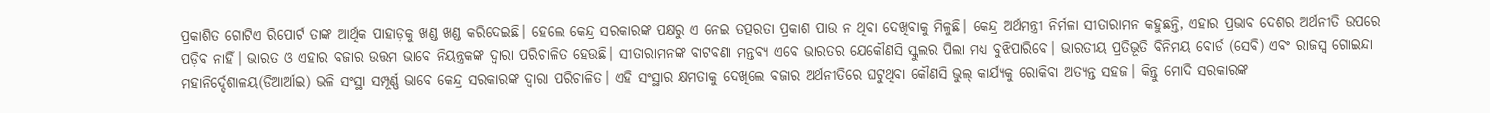ପ୍ରକାଶିତ ଗୋଟିଏ ରିପୋର୍ଟ ତାଙ୍କ ଆର୍ଥିକ ପାହାଡ଼କୁ ଖଣ୍ଡ ଖଣ୍ଡ କରିଦେଇଛି। ହେଲେ କେନ୍ଦ୍ର ସରକାରଙ୍କ ପକ୍ଷରୁ ଏ ନେଇ ତତ୍ପରତା ପ୍ରକାଶ ପାଉ ନ ଥିବା ଦେଖିବାକୁ ମିଳୁଛି। କେନ୍ଦ୍ର ଅର୍ଥମନ୍ତ୍ରୀ ନିର୍ମଳା ସୀତାରାମନ କହୁଛନ୍ତି, ଏହାର ପ୍ରଭାବ ଦେଶର ଅର୍ଥନୀତି ଉପରେ ପଡ଼ିବ ନାହିଁ। ଭାରତ ଓ ଏହାର ବଜାର ଉତ୍ତମ ଭାବେ ନିୟନ୍ତ୍ରକଙ୍କ ଦ୍ୱାରା ପରିଚାଳିତ ହେଉଛି। ସୀତାରାମନଙ୍କ ବାଟବଣା ମନ୍ତବ୍ୟ ଏବେ ଭାରତର ଯେକୌଣସି ସ୍କୁଲର ପିଲା ମଧ୍ୟ ବୁଝିପାରିବେ। ଭାରତୀୟ ପ୍ରତିଭୂତି ବିନିମୟ ବୋର୍ଡ (ସେବି) ଏବଂ ରାଜସ୍ବ ଗୋଇନ୍ଦା ମହାନିର୍ଦ୍ଦେଶାଳୟ(ଡିଆର୍ଆଇ) ଭଳି ସଂସ୍ଥା ସମ୍ପୂର୍ଣ୍ଣ ଭାବେ କେନ୍ଦ୍ର ସରକାରଙ୍କ ଦ୍ୱାରା ପରିଚାଳିତ। ଏହି ସଂସ୍ଥାର କ୍ଷମତାକୁ ଦେଖିଲେ ବଜାର ଅର୍ଥନୀତିରେ ଘଟୁଥିବା କୌଣସି ଭୁଲ୍ କାର୍ଯ୍ୟକୁ ରୋକିବା ଅତ୍ୟନ୍ତ ସହଜ। କିନ୍ତୁ ମୋଦି ସରକାରଙ୍କ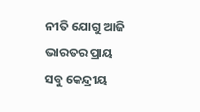ନୀତି ଯୋଗୁ ଆଜି ଭାରତର ପ୍ରାୟ ସବୁ କେନ୍ଦ୍ରୀୟ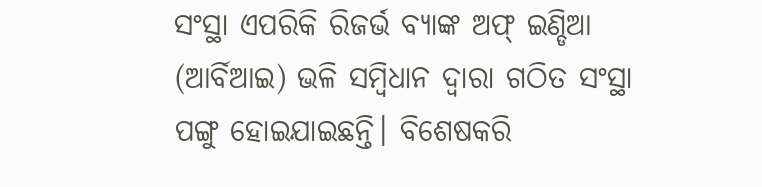ସଂସ୍ଥା ଏପରିକି ରିଜର୍ଭ ବ୍ୟାଙ୍କ ଅଫ୍ ଇଣ୍ଡିଆ (ଆର୍ବିଆଇ) ଭଳି ସମ୍ବିଧାନ ଦ୍ୱାରା ଗଠିତ ସଂସ୍ଥା ପଙ୍ଗୁ ହୋଇଯାଇଛନ୍ତି। ବିଶେଷକରି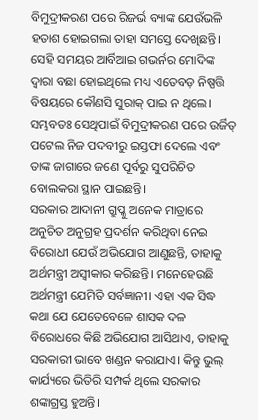ବିମୁଦ୍ରୀକରଣ ପରେ ରିଜର୍ଭ ବ୍ୟାଙ୍କ ଯେଉଁଭଳି ହତାଶ ହୋଇଗଲା ତାହା ସମସ୍ତେ ଦେଖିଛନ୍ତି। ସେହି ସମୟର ଆର୍ବିଆଇ ଗଭର୍ନର ମୋଦିଙ୍କ ଦ୍ୱାରା ବଛା ହୋଇଥିଲେ ମଧ୍ୟ ଏତେବଡ଼ ନିଷ୍ପତ୍ତି ବିଷୟରେ କୌଣସି ସୁରାକ୍ ପାଇ ନ ଥିଲେ। ସମ୍ଭବତଃ ସେଥିପାଇଁ ବିମୁଦ୍ରୀକରଣ ପରେ ଉର୍ଜିତ୍ ପଟେଲ ନିଜ ପଦବୀରୁ ଇସ୍ତଫା ଦେଲେ ଏବଂ ତାଙ୍କ ଜାଗାରେ ଜଣେ ପୂର୍ବରୁ ସୁପରିଚିତ ବୋଲକରା ସ୍ଥାନ ପାଇଛନ୍ତି।
ସରକାର ଆଦାନୀ ଗ୍ରୁପ୍କୁ ଅନେକ ମାତ୍ରାରେ ଅନୁଚିତ ଅନୁଗ୍ରହ ପ୍ରଦର୍ଶନ କରିଥିବା ନେଇ ବିରୋଧୀ ଯେଉଁ ଅଭିଯୋଗ ଆଣୁଛନ୍ତି, ତାହାକୁ ଅର୍ଥମନ୍ତ୍ରୀ ଅସ୍ବୀକାର କରିଛନ୍ତି। ମନେହେଉଛି ଅର୍ଥମନ୍ତ୍ରୀ ଯେମିତି ସର୍ବଜ୍ଞାନୀ। ଏହା ଏକ ସିଦ୍ଧ କଥା ଯେ ଯେତେବେଳେ ଶାସକ ଦଳ ବିରୋଧରେ କିଛି ଅଭିଯୋଗ ଆସିଥାଏ, ତାହାକୁ ସରକାରୀ ଭାବେ ଖଣ୍ଡନ କରାଯାଏ। କିନ୍ତୁ ଭୁଲ୍ କାର୍ଯ୍ୟରେ ଭିତିରି ସମ୍ପର୍କ ଥିଲେ ସରକାର ଶଙ୍କାଗ୍ରସ୍ତ ହୁଅନ୍ତି।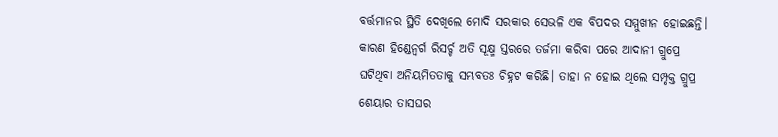ବର୍ତ୍ତମାନର ସ୍ଥିତି ଦେଖିଲେ ମୋଦି ସରକାର ସେଭଳି ଏକ ବିପଦର ସମ୍ମୁଖୀନ ହୋଇଛନ୍ତି। କାରଣ ହିଣ୍ଡେନ୍ବର୍ଗ ରିସର୍ଚ୍ଚ ଅତି ସୂକ୍ଷ୍ମ ସ୍ତରରେ ତର୍ଜମା କରିବା ପରେ ଆଦାନୀ ଗ୍ରୁପ୍ରେ ଘଟିଥିବା ଅନିୟମିତତାକୁ ସମ୍ଭବତଃ ଚିହ୍ନଟ କରିଛି। ତାହା ନ ହୋଇ ଥିଲେ ସମ୍ପୃକ୍ତ ଗ୍ରୁପ୍ର ଶେୟାର ତାସଘର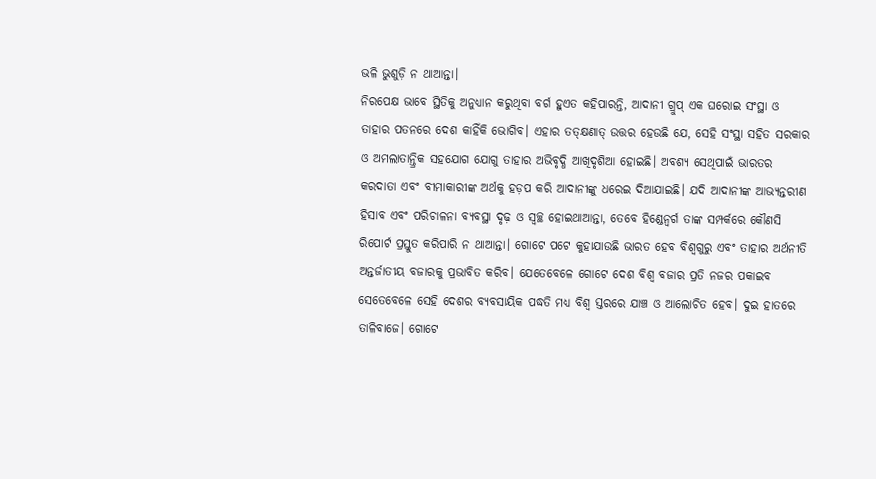ଭଳି ଭୁଶୁଡ଼ି ନ ଥାଆନ୍ତା।
ନିରପେକ୍ଷ ଭାବେ ସ୍ଥିତିକୁ ଅନୁଧ୍ୟାନ କରୁଥିବା ବର୍ଗ ହୁଏତ କହିପାରନ୍ତି, ଆଦାନୀ ଗ୍ରୁପ୍ ଏକ ଘରୋଇ ସଂସ୍ଥା ଓ ତାହାର ପତନରେ ଦେଶ କାହିଁକି ଭୋଗିବ। ଏହାର ତତ୍କ୍ଷଣାତ୍ ଉତ୍ତର ହେଉଛି ଯେ, ସେହି ସଂସ୍ଥା ସହିତ ସରକାର ଓ ଅମଲାତାନ୍ତ୍ରିକ ସହଯୋଗ ଯୋଗୁ ତାହାର ଅଭିବୃଦ୍ଧି ଆଖିଦୃଶିଆ ହୋଇଛି। ଅବଶ୍ୟ ସେଥିପାଇଁ ଭାରତର କରଦାତା ଏବଂ ବୀମାକାରୀଙ୍କ ଅର୍ଥକୁ ହଡ଼ପ କରି ଆଦାନୀଙ୍କୁ ଧରେଇ ଦିଆଯାଇଛି। ଯଦି ଆଦାନୀଙ୍କ ଆଭ୍ୟନ୍ତରୀଣ ହିସାବ ଏବଂ ପରିଚାଳନା ବ୍ୟବସ୍ଥା ଦୃଢ଼ ଓ ସ୍ବଚ୍ଛ ହୋଇଥାଆନ୍ତା, ତେବେ ହିଣ୍ଡେନ୍ବର୍ଗ ତାଙ୍କ ସମ୍ପର୍କରେ କୌଣସି ରିପୋର୍ଟ ପ୍ରସ୍ତୁତ କରିପାରି ନ ଥାଆନ୍ତା। ଗୋଟେ ପଟେ କୁହାଯାଉଛି ଭାରତ ହେବ ବିଶ୍ୱଗୁରୁ ଏବଂ ତାହାର ଅର୍ଥନୀତି ଅନ୍ତର୍ଜାତୀୟ ବଜାରକୁ ପ୍ରଭାବିତ କରିବ। ଯେତେବେଳେ ଗୋଟେ ଦେଶ ବିଶ୍ୱ ବଜାର ପ୍ରତି ନଜର ପକାଇବ ସେତେବେଳେ ସେହି ଦେଶର ବ୍ୟବସାୟିକ ପଦ୍ଧତି ମଧ୍ୟ ବିଶ୍ୱ ସ୍ତରରେ ଯାଞ୍ଚ ଓ ଆଲୋଚିତ ହେବ। ଦୁଇ ହାତରେ ତାଳିବାଜେ। ଗୋଟେ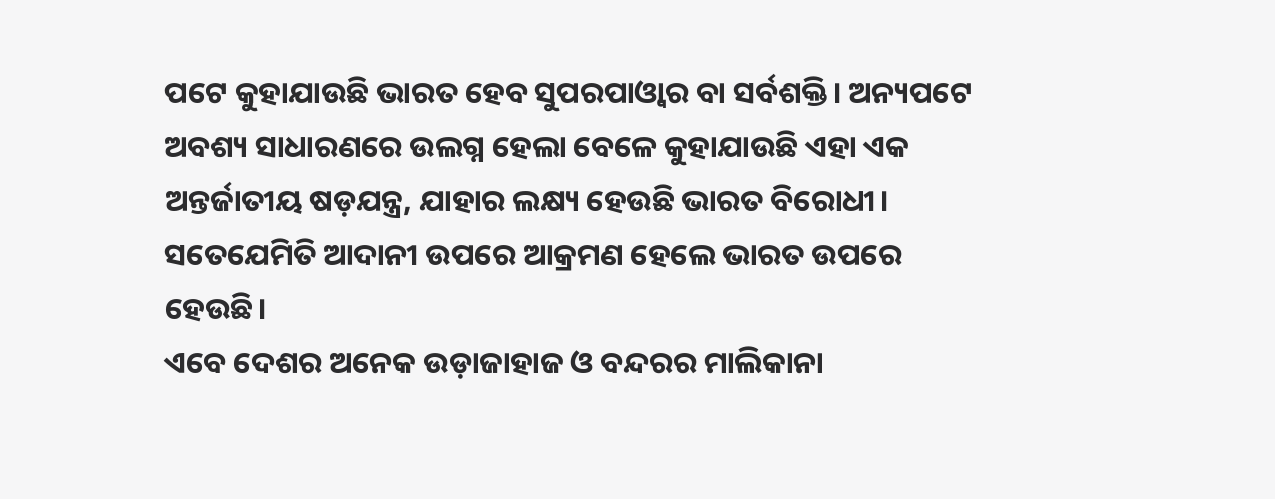ପଟେ କୁହାଯାଉଛି ଭାରତ ହେବ ସୁପରପାଓ୍ବାର ବା ସର୍ବଶକ୍ତି। ଅନ୍ୟପଟେ ଅବଶ୍ୟ ସାଧାରଣରେ ଉଲଗ୍ନ ହେଲା ବେଳେ କୁହାଯାଉଛି ଏହା ଏକ ଅନ୍ତର୍ଜାତୀୟ ଷଡ଼ଯନ୍ତ୍ର, ଯାହାର ଲକ୍ଷ୍ୟ ହେଉଛି ଭାରତ ବିରୋଧୀ। ସତେଯେମିତି ଆଦାନୀ ଉପରେ ଆକ୍ରମଣ ହେଲେ ଭାରତ ଉପରେ ହେଉଛି।
ଏବେ ଦେଶର ଅନେକ ଉଡ଼ାଜାହାଜ ଓ ବନ୍ଦରର ମାଲିକାନା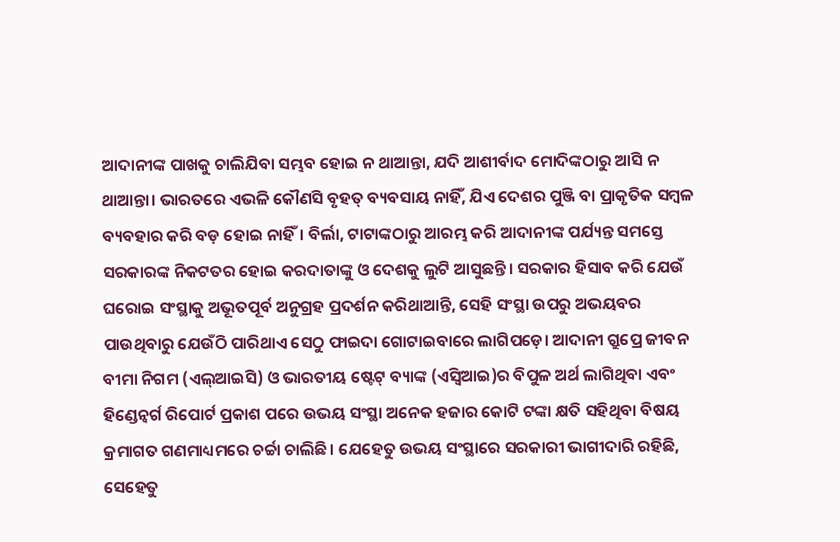ଆଦାନୀଙ୍କ ପାଖକୁ ଚାଲିଯିବା ସମ୍ଭବ ହୋଇ ନ ଥାଆନ୍ତା, ଯଦି ଆଶୀର୍ବାଦ ମୋଦିଙ୍କଠାରୁ ଆସି ନ ଥାଆନ୍ତା। ଭାରତରେ ଏଭଳି କୌଣସି ବୃହତ୍ ବ୍ୟବସାୟ ନାହିଁ, ଯିଏ ଦେଶର ପୁଞ୍ଜି ବା ପ୍ରାକୃତିକ ସମ୍ବଳ ବ୍ୟବହାର କରି ବଡ଼ ହୋଇ ନାହିଁ। ବିର୍ଲା, ଟାଟାଙ୍କଠାରୁ ଆରମ୍ଭ କରି ଆଦାନୀଙ୍କ ପର୍ଯ୍ୟନ୍ତ ସମସ୍ତେ ସରକାରଙ୍କ ନିକଟତର ହୋଇ କରଦାତାଙ୍କୁ ଓ ଦେଶକୁ ଲୁଟି ଆସୁଛନ୍ତି। ସରକାର ହିସାବ କରି ଯେଉଁ ଘରୋଇ ସଂସ୍ଥାକୁ ଅଭୂତପୂର୍ବ ଅନୁଗ୍ରହ ପ୍ରଦର୍ଶନ କରିଥାଆନ୍ତି, ସେହି ସଂସ୍ଥା ଉପରୁ ଅଭୟବର ପାଉଥିବାରୁ ଯେଉଁଠି ପାରିଥାଏ ସେଠୁ ଫାଇଦା ଗୋଟାଇବାରେ ଲାଗିପଡ଼େ। ଆଦାନୀ ଗ୍ରୁପ୍ରେ ଜୀବନ ବୀମା ନିଗମ (ଏଲ୍ଆଇସି) ଓ ଭାରତୀୟ ଷ୍ଟେଟ୍ ବ୍ୟାଙ୍କ (ଏସ୍ବିଆଇ)ର ବିପୁଳ ଅର୍ଥ ଲାଗିଥିବା ଏବଂ ହିଣ୍ଡେନ୍ବର୍ଗ ରିପୋର୍ଟ ପ୍ରକାଶ ପରେ ଉଭୟ ସଂସ୍ଥା ଅନେକ ହଜାର କୋଟି ଟଙ୍କା କ୍ଷତି ସହିଥିବା ବିଷୟ କ୍ରମାଗତ ଗଣମାଧ୍ୟମରେ ଚର୍ଚ୍ଚା ଚାଲିଛି। ଯେହେତୁ ଉଭୟ ସଂସ୍ଥାରେ ସରକାରୀ ଭାଗୀଦାରି ରହିଛି, ସେହେତୁ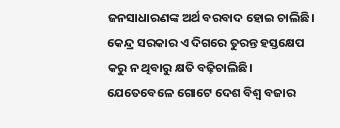ଜନସାଧାରଣଙ୍କ ଅର୍ଥ ବରବାଦ ହୋଇ ଚାଲିଛି। କେନ୍ଦ୍ର ସରକାର ଏ ଦିଗରେ ତୁରନ୍ତ ହସ୍ତକ୍ଷେପ କରୁ ନ ଥିବାରୁ କ୍ଷତି ବଢ଼ିଚାଲିଛି।
ଯେତେବେଳେ ଗୋଟେ ଦେଶ ବିଶ୍ୱ ବଜାର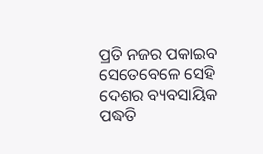ପ୍ରତି ନଜର ପକାଇବ ସେତେବେଳେ ସେହି ଦେଶର ବ୍ୟବସାୟିକ ପଦ୍ଧତି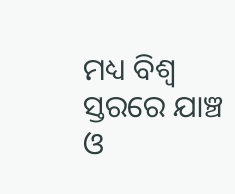ମଧ୍ୟ ବିଶ୍ୱ ସ୍ତରରେ ଯାଞ୍ଚ ଓ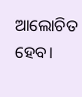ଆଲୋଚିତ ହେବ।